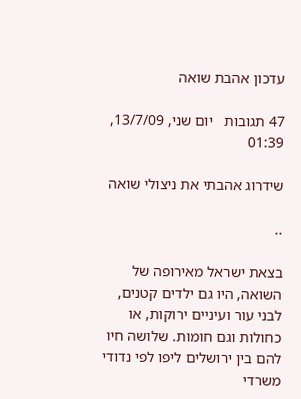עדכון אהבת שואה

47 תגובות   יום שני, 13/7/09, 01:39

שידרוג אהבתי את ניצולי שואה

..

בצאת ישראל מאירופה של השואה, היו גם ילדים קטנים, לבני עור ועיניים ירוקות, או כחולות וגם חומות. שלושה חיו להם בין ירושלים ליפו לפי נדודי משרדי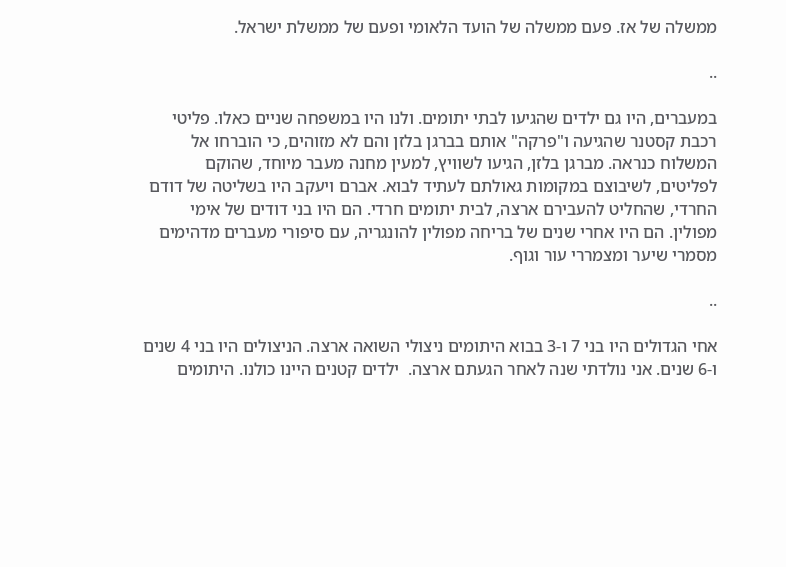ממשלה של אז. פעם ממשלה של הועד הלאומי ופעם של ממשלת ישראל.

..

במעברים, היו גם ילדים שהגיעו לבתי יתומים. ולנו היו במשפחה שניים כאלו. פליטי רכבת קסטנר שהגיעה ו"פרקה" אותם בברגן בלזן והם לא מזוהים, כי הוברחו אל המשלוח כנראה. מברגן בלזן, הגיעו לשוויץ, למעין מחנה מעבר מיוחד, שהוקם לפליטים, לשיבוצם במקומות גאולתם לעתיד לבוא. אברם ויעקב היו בשליטה של דודם החרדי, שהחליט להעבירם ארצה, לבית יתומים חרדי. הם היו בני דודים של אימי מפולין. הם היו אחרי שנים של בריחה מפולין להונגריה, עם סיפורי מעברים מדהימים מסמרי שיער ומצמררי עור וגוף.

..

אחי הגדולים היו בני 7 ו-3 בבוא היתומים ניצולי השואה ארצה. הניצולים היו בני 4 שנים ו-6 שנים. אני נולדתי שנה לאחר הגעתם ארצה.  ילדים קטנים היינו כולנו. היתומים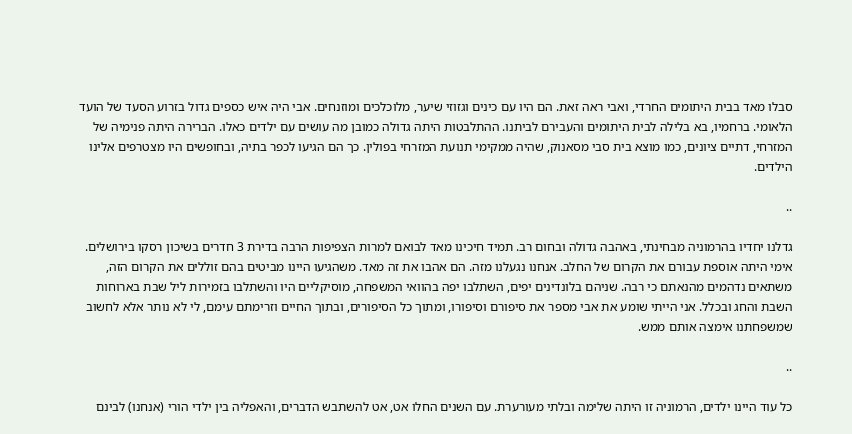סבלו מאד בבית היתומים החרדי, ואבי ראה זאת. הם היו עם כינים וגזוזי שיער, מלוכלכים ומוזנחים. אבי היה איש כספים גדול בזרוע הסעד של הועד הלאומי. ברחמיו, בא בלילה לבית היתומים והעבירם לביתנו. ההתלבטות היתה גדולה כמובן מה עושים עם ילדים כאלו. הברירה היתה פנימיה של המזרחי, דתיים ציונים, כמו מוצא בית סבי מסאנוק, שהיה ממקימי תנועת המזרחי בפולין. כך הם הגיעו לכפר בתיה, ובחופשים היו מצטרפים אלינו הילדים.

..

גדלנו יחדיו בהרמוניה מבחינתי, באהבה גדולה ובחום רב. תמיד חיכינו מאד לבואם למרות הצפיפות הרבה בדירת 3 חדרים בשיכון רסקו בירושלים. אימי היתה אוספת עבורם את הקרום של החלב. אנחנו נגעלנו מזה. הם אהבו את זה מאד. משהגיעו היינו מביטים בהם זוללים את הקרום הזה, משתאים נדהמים מהנאתם כי רבה. שניהם בלונדינים יפים, השתלבו יפה בהוואי המשפחה, מוסיקליים היו והשתלבו בזמירות ליל שבת בארוחות השבת והחג ובכלל. אני הייתי שומע את אבי מספר את סיפורם וסיפורו, ומתוך כל הסיפורים, ובתוך החיים וזרימתם עימם, לי לא נותר אלא לחשוב שמשפחתנו אימצה אותם ממש.

..

כל עוד היינו ילדים, הרמוניה זו היתה שלימה ובלתי מעורערת. עם השנים החלו אט, אט להשתבש הדברים, והאפליה בין ילדי הורי (אנחנו) לבינם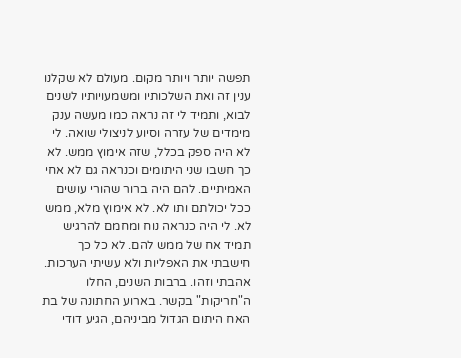תפשה יותר ויותר מקום. מעולם לא שקלנו ענין זה ואת השלכותיו ומשמעויותיו לשנים לבוא, ותמיד לי זה נראה כמו מעשה ענק מימדים של עזרה וסיוע לניצולי שואה. לי לא היה ספק בכלל, שזה אימוץ ממש. לא כך חשבו שני היתומים וכנראה גם לא אחי האמיתיים. להם היה ברור שהורי עושים ככל יכולתם ותו לא. לא אימוץ מלא, ממש לא. לי היה כנראה נוח ומחמם להרגיש תמיד אח של ממש להם. לא כל כך חישבתי את האפליות ולא עשיתי הערכות. אהבתי וזהו. ברבות השנים, החלו ה"חריקות" בקשר. בארוע החתונה של בת האח היתום הגדול מביניהם, הגיע דודי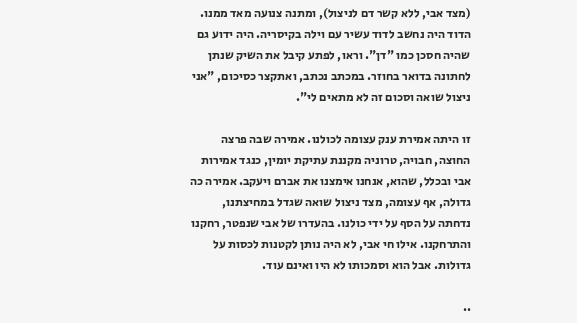(מצד אבי, ללא קשר דם לניצול), ומתנה צנועה מאד ממנו. הדוד היה נחשב לדוד עשיר עם וילה בקיסריה. היה ידוע גם שהיה חסכן כמו "דן". וראו, לפתע קיבל את השיק שנתן לחתונה בדואר בחוזר. במכתב נכתב, ואתקצר כסיכום, "אני ניצול שואה וסכום זה לא מתאים לי".

זו היתה אמירת ענק עצומה לכולנו. אמירה שבה פרצה החוצה, חבויה, טרוניה מקננת עתיקת יומין, כנגד אמירות אבי ובכלל, שהוא, אנחנו אימצנו את אברם ויעקב. אמירה כה גדולה, אף עצומה, מצד ניצול שואה שגדל במחיצתנו, נדחתה על הסף על ידי כולנו. בהעדרו של אבי שנפטר, רחקנו והתרחקנו. אילו חי אבי, לא היה נותן לקטנות לכסות על גדולות. אבל הוא וסמכותו לא היו ואינם עוד.

..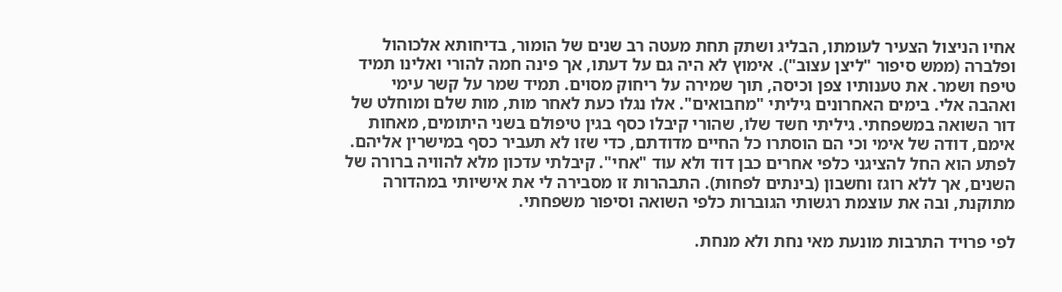אחיו הניצול הצעיר לעומתו, הבליג ושתק תחת מעטה רב שנים של הומור, בדיחותא אלכוהול ופלברה (ממש סיפור "ליצן עצוב"). אימוץ לא היה גם על דעתו, אך פינה חמה להורי ואלינו תמיד טיפח ושמר. את טענותיו צפן וכיסה, תוך שמירה על ריחוק מסוים. תמיד שמר על קשר עימי ואהבה אלי. בימים האחרונים גיליתי "מחבואים". אלו נגלו כעת לאחר מות, מות שלם ומוחלט של דור השואה במשפחתי. גיליתי חשד שלו, שהורי קיבלו כסף בגין טיפולם בשני היתומים, מאחות אימם, דודה של אימי וכי הם הוסתרו כל החיים מדודתם, כדי שזו לא תעביר כסף במישרין אליהם. לפתע הוא החל להציגני כלפי אחרים כבן דוד ולא עוד "אחי". קיבלתי עדכון מלא להוויה ברורה של השנים, אך ללא רוגז וחשבון (בינתים לפחות). התבהרות זו מסבירה לי את אישיותי במהדורה מתוקנת, ובה את עוצמת רגשותי הגוברות כלפי השואה וסיפור משפחתי.

לפי פרויד התרבות מונעת מאי נחת ולא מנחת.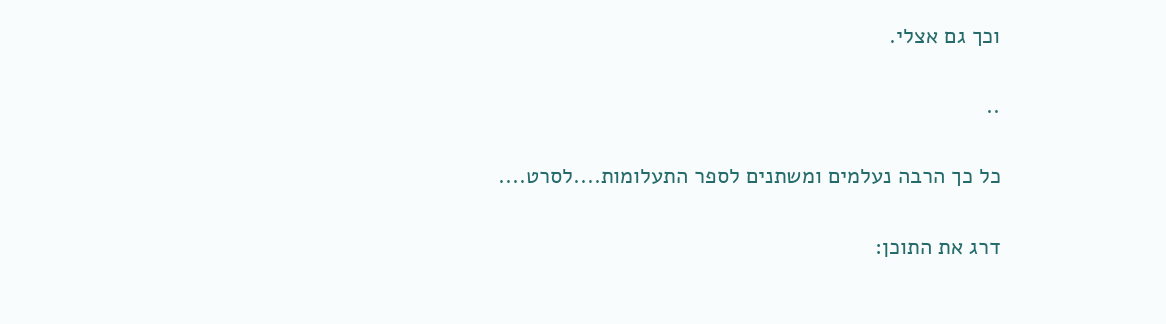וכך גם אצלי.

..

כל כך הרבה נעלמים ומשתנים לספר התעלומות....לסרט....

דרג את התוכן: